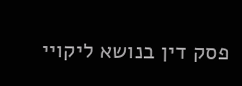פסק דין בנושא ליקויי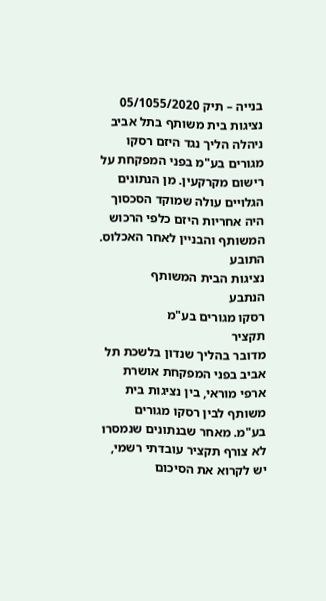בנייה – תיק 05/1055/2020
נציגות בית משותף בתל אביב ניהלה הליך נגד היזם רסקו מגורים בע"מ בפני המפקחת על רישום מקרקעין. מן הנתונים הגלויים עולה שמוקד הסכסוך היה אחריות היזם כלפי הרכוש המשותף והבניין לאחר האכלוס.
התובע
נציגות הבית המשותף
הנתבע
רסקו מגורים בע"מ
תקציר
מדובר בהליך שנדון בלשכת תל אביב בפני המפקחת אושרת ארפי מוראי, בין נציגות בית משותף לבין רסקו מגורים בע"מ. מאחר שבנתונים שנמסרו לא צורף תקציר עובדתי רשמי, יש לקרוא את הסיכום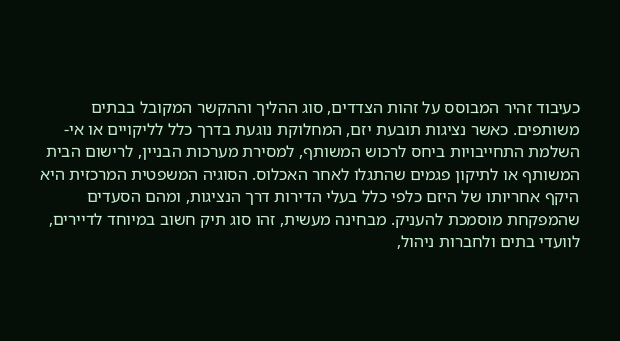כעיבוד זהיר המבוסס על זהות הצדדים, סוג ההליך וההקשר המקובל בבתים משותפים. כאשר נציגות תובעת יזם, המחלוקת נוגעת בדרך כלל לליקויים או אי-השלמת התחייבויות ביחס לרכוש המשותף, למסירת מערכות הבניין, לרישום הבית המשותף או לתיקון פגמים שהתגלו לאחר האכלוס. הסוגיה המשפטית המרכזית היא היקף אחריותו של היזם כלפי כלל בעלי הדירות דרך הנציגות, ומהם הסעדים שהמפקחת מוסמכת להעניק. מבחינה מעשית, זהו סוג תיק חשוב במיוחד לדיירים, לוועדי בתים ולחברות ניהול,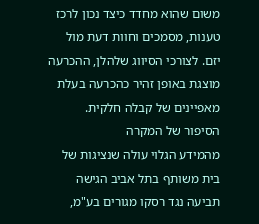משום שהוא מחדד כיצד נכון לרכז טענות, מסמכים וחוות דעת מול יזם. לצורכי הסיווג שלהלן, ההכרעה מוצגת באופן זהיר כהכרעה בעלת מאפיינים של קבלה חלקית.
הסיפור של המקרה
מהמידע הגלוי עולה שנציגות של בית משותף בתל אביב הגישה תביעה נגד רסקו מגורים בע"מ,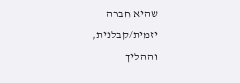שהיא חברה יזמית/קבלנית, וההליך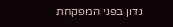נדון בפני המפקחת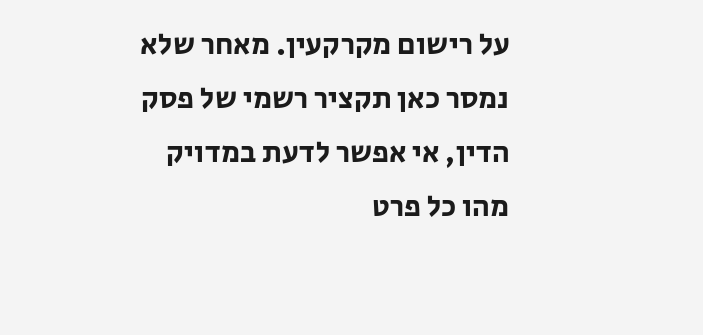על רישום מקרקעין. מאחר שלא נמסר כאן תקציר רשמי של פסק הדין, אי אפשר לדעת במדויק מהו כל פרט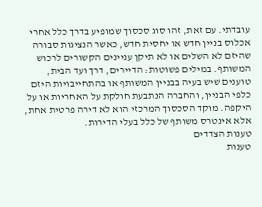עובדתי. עם זאת, זהו סוג סכסוך שמופיע בדרך כלל אחרי אכלוס בניין חדש או יחסית חדש, כאשר הנציגות סבורה שהיזם לא השלים או לא תיקן עניינים הקשורים לרכוש המשותף. במילים פשוטות: הדיירים, דרך ועד הבית, טוענים שיש בעיה בבניין המשותף או בהתחייבויות היזם כלפי הבניין, והחברה הנתבעת חולקת על האחריות או על היקפה. מוקד הסכסוך המרכזי הוא לא דירה פרטית אחת, אלא אינטרס משותף של כלל בעלי הדירות.
טענות הצדדים
טענות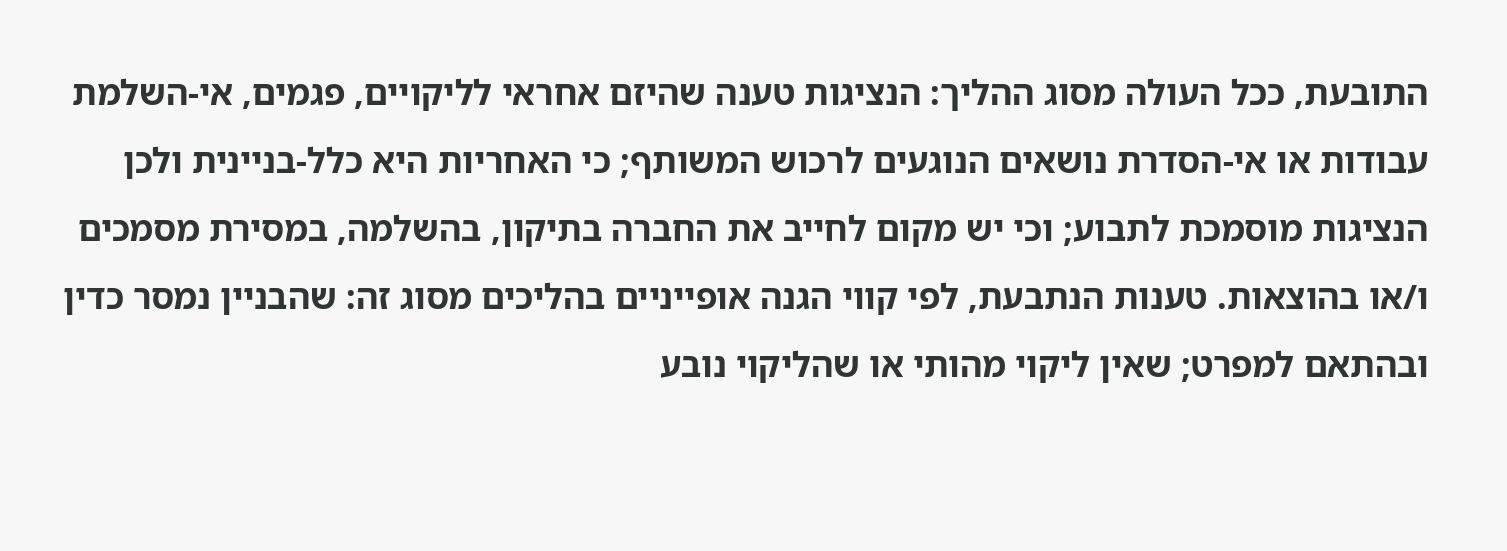התובעת, ככל העולה מסוג ההליך: הנציגות טענה שהיזם אחראי לליקויים, פגמים, אי-השלמת עבודות או אי-הסדרת נושאים הנוגעים לרכוש המשותף; כי האחריות היא כלל-בניינית ולכן הנציגות מוסמכת לתבוע; וכי יש מקום לחייב את החברה בתיקון, בהשלמה, במסירת מסמכים ו/או בהוצאות. טענות הנתבעת, לפי קווי הגנה אופייניים בהליכים מסוג זה: שהבניין נמסר כדין ובהתאם למפרט; שאין ליקוי מהותי או שהליקוי נובע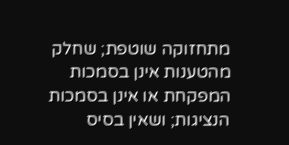מתחזוקה שוטפת; שחלק מהטענות אינן בסמכות המפקחת או אינן בסמכות הנציגות; ושאין בסיס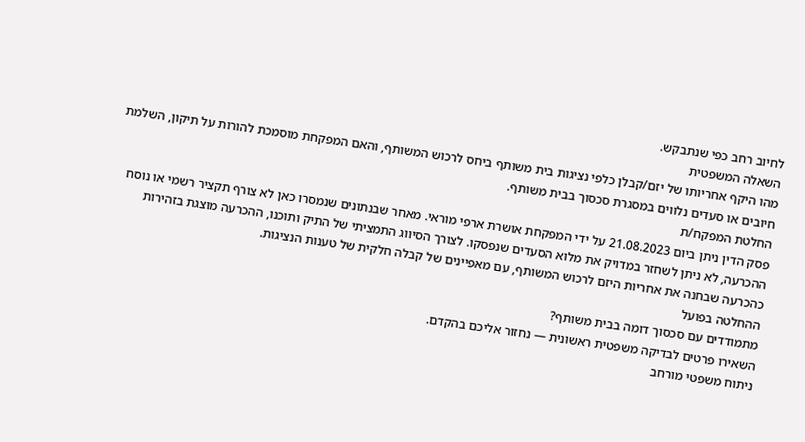לחיוב רחב כפי שנתבקש.
השאלה המשפטית
מהו היקף אחריותו של יזם/קבלן כלפי נציגות בית משותף ביחס לרכוש המשותף, והאם המפקחת מוסמכת להורות על תיקון, השלמת חיובים או סעדים נלווים במסגרת סכסוך בבית משותף.
החלטת המפקח/ת
פסק הדין ניתן ביום 21.08.2023 על ידי המפקחת אושרת ארפי מוראי. מאחר שבנתונים שנמסרו כאן לא צורף תקציר רשמי או נוסח ההכרעה, לא ניתן לשחזר במדויק את מלוא הסעדים שנפסקו. לצורך הסיווג התמציתי של התיק ותוכנו, ההכרעה מוצגת בזהירות כהכרעה שבחנה את אחריות היזם לרכוש המשותף, עם מאפיינים של קבלה חלקית של טענות הנציגות.
ההחלטה בפועל
מתמודדים עם סכסוך דומה בבית משותף?
השאירו פרטים לבדיקה משפטית ראשונית — נחזור אליכם בהקדם.
ניתוח משפטי מורחב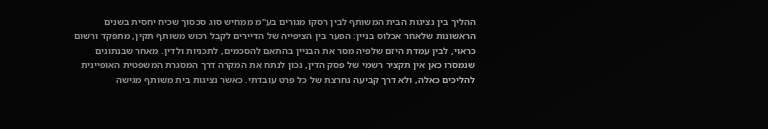ההליך בין נציגות הבית המשותף לבין רסקו מגורים בע"מ ממחיש סוג סכסוך שכיח יחסית בשנים הראשונות שלאחר אכלוס בניין: הפער בין הציפייה של הדיירים לקבל רכוש משותף תקין, מתפקד ורשום כראוי, לבין עמדת היזם שלפיה מסר את הבניין בהתאם להסכמים, לתכניות ולדין. מאחר שבנתונים שנמסרו כאן אין תקציר רשמי של פסק הדין, נכון לנתח את המקרה דרך המסגרת המשפטית האופיינית להליכים כאלה, ולא דרך קביעה נחרצת של כל פרט עובדתי. כאשר נציגות בית משותף מגישה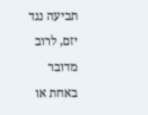תביעה נגד יזם, לרוב מדובר באחת או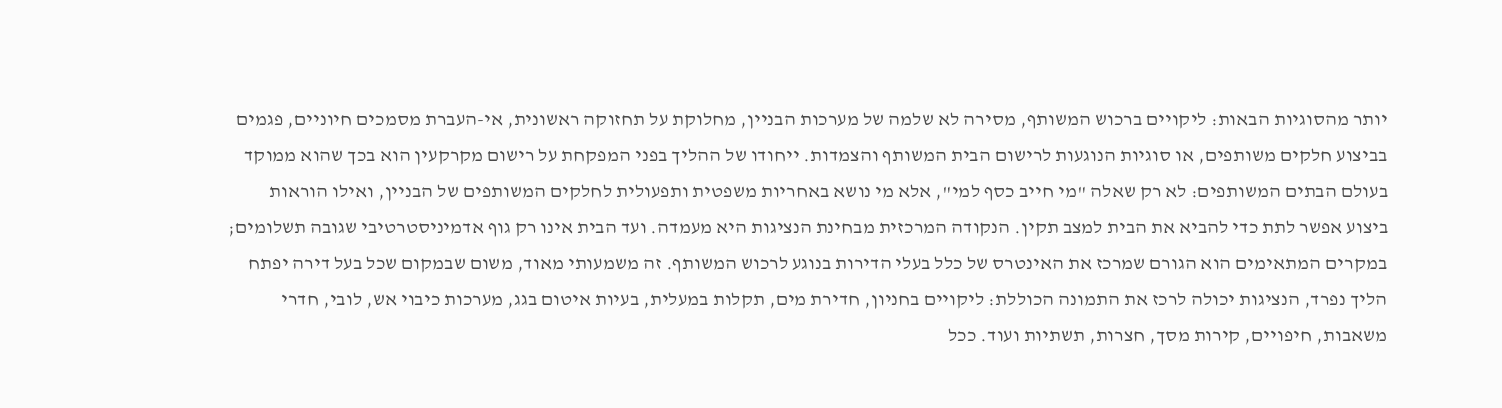יותר מהסוגיות הבאות: ליקויים ברכוש המשותף, מסירה לא שלמה של מערכות הבניין, מחלוקת על תחזוקה ראשונית, אי-העברת מסמכים חיוניים, פגמים בביצוע חלקים משותפים, או סוגיות הנוגעות לרישום הבית המשותף והצמדות. ייחודו של ההליך בפני המפקחת על רישום מקרקעין הוא בכך שהוא ממוקד בעולם הבתים המשותפים: לא רק שאלה "מי חייב כסף למי", אלא מי נושא באחריות משפטית ותפעולית לחלקים המשותפים של הבניין, ואילו הוראות ביצוע אפשר לתת כדי להביא את הבית למצב תקין. הנקודה המרכזית מבחינת הנציגות היא מעמדה. ועד הבית אינו רק גוף אדמיניסטרטיבי שגובה תשלומים; במקרים המתאימים הוא הגורם שמרכז את האינטרס של כלל בעלי הדירות בנוגע לרכוש המשותף. זה משמעותי מאוד, משום שבמקום שכל בעל דירה יפתח הליך נפרד, הנציגות יכולה לרכז את התמונה הכוללת: ליקויים בחניון, חדירת מים, תקלות במעלית, בעיות איטום בגג, מערכות כיבוי אש, לובי, חדרי משאבות, חיפויים, קירות מסך, חצרות, תשתיות ועוד. ככל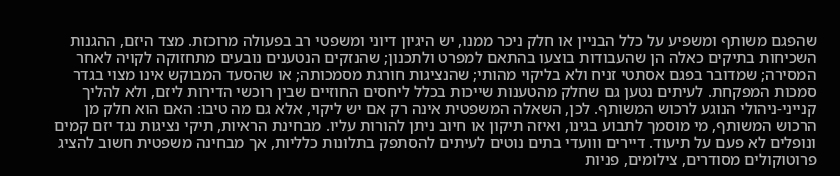שהפגם משותף ומשפיע על כלל הבניין או חלק ניכר ממנו, יש היגיון דיוני ומשפטי רב בפעולה מרוכזת. מצד היזם, ההגנות השכיחות בתיקים כאלה הן שהעבודות בוצעו בהתאם למפרט ולתכנון; שהנזקים הנטענים נובעים מתחזוקה לקויה לאחר המסירה; שמדובר בפגם אסתטי זניח ולא בליקוי מהותי; שהנציגות חורגת מסמכותה; או שהסעד המבוקש אינו מצוי בגדר סמכות המפקחת. לעיתים נטען גם שחלק מהטענות שייכות בכלל ליחסים החוזיים שבין רוכשי הדירות ליזם, ולא להליך קנייני-ניהולי הנוגע לרכוש המשותף. לכן, השאלה המשפטית אינה רק אם יש ליקוי, אלא גם מה טיבו: האם הוא חלק מן הרכוש המשותף, מי מוסמך לתבוע בגינו, ואיזה תיקון או חיוב ניתן להורות עליו. מבחינת הראיות, תיקי נציגות נגד יזם קמים ונופלים לא פעם על תיעוד. דיירים ווועדי בתים נוטים לעיתים להסתפק בתלונות כלליות, אך מבחינה משפטית חשוב להציג פרוטוקולים מסודרים, צילומים, פניות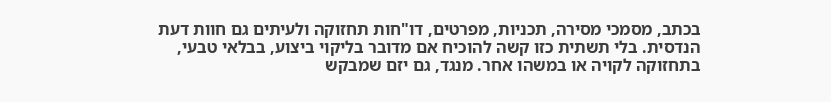בכתב, מסמכי מסירה, תכניות, מפרטים, דו"חות תחזוקה ולעיתים גם חוות דעת הנדסית. בלי תשתית כזו קשה להוכיח אם מדובר בליקוי ביצוע, בבלאי טבעי, בתחזוקה לקויה או במשהו אחר. מנגד, גם יזם שמבקש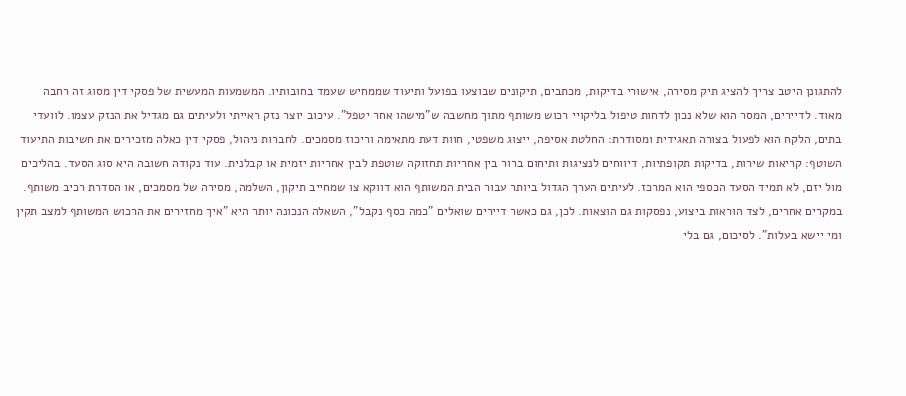להתגונן היטב צריך להציג תיק מסירה, אישורי בדיקות, מכתבים, תיקונים שבוצעו בפועל ותיעוד שממחיש שעמד בחובותיו. המשמעות המעשית של פסקי דין מסוג זה רחבה מאוד. לדיירים, המסר הוא שלא נכון לדחות טיפול בליקויי רכוש משותף מתוך מחשבה ש"מישהו אחר יטפל". עיכוב יוצר נזק ראייתי ולעיתים גם מגדיל את הנזק עצמו. לוועדי בתים, הלקח הוא לפעול בצורה תאגידית ומסודרת: החלטת אסיפה, ייצוג משפטי, חוות דעת מתאימה וריכוז מסמכים. לחברות ניהול, פסקי דין כאלה מזכירים את חשיבות התיעוד השוטף: קריאות שירות, בדיקות תקופתיות, דיווחים לנציגות ותיחום ברור בין אחריות תחזוקה שוטפת לבין אחריות יזמית או קבלנית. עוד נקודה חשובה היא סוג הסעד. בהליכים מול יזם, לא תמיד הסעד הכספי הוא המרכז. לעיתים הערך הגדול ביותר עבור הבית המשותף הוא דווקא צו שמחייב תיקון, השלמה, מסירה של מסמכים, או הסדרת רכיב משותף. במקרים אחרים, לצד הוראות ביצוע, נפסקות גם הוצאות. לכן, גם כאשר דיירים שואלים "כמה כסף נקבל", השאלה הנכונה יותר היא "איך מחזירים את הרכוש המשותף למצב תקין ומי יישא בעלות". לסיכום, גם בלי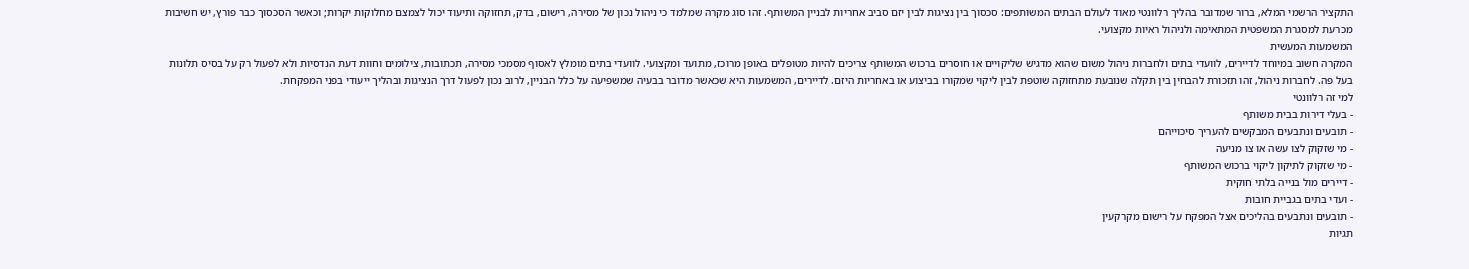התקציר הרשמי המלא, ברור שמדובר בהליך רלוונטי מאוד לעולם הבתים המשותפים: סכסוך בין נציגות לבין יזם סביב אחריות לבניין המשותף. זהו סוג מקרה שמלמד כי ניהול נכון של מסירה, רישום, בדק, תחזוקה ותיעוד יכול לצמצם מחלוקות יקרות; וכאשר הסכסוך כבר פורץ, יש חשיבות מכרעת למסגרת המשפטית המתאימה ולניהול ראיות מקצועי.
המשמעות המעשית
המקרה חשוב במיוחד לדיירים, לוועדי בתים ולחברות ניהול משום שהוא מדגיש שליקויים או חוסרים ברכוש המשותף צריכים להיות מטופלים באופן מרוכז, מתועד ומקצועי. לוועדי בתים מומלץ לאסוף מסמכי מסירה, תכתובות, צילומים וחוות דעת הנדסיות ולא לפעול רק על בסיס תלונות בעל פה. לחברות ניהול, זהו תזכורת להבחין בין תקלה שנובעת מתחזוקה שוטפת לבין ליקוי שמקורו בביצוע או באחריות היזם. לדיירים, המשמעות היא שכאשר מדובר בבעיה שמשפיעה על כלל הבניין, לרוב נכון לפעול דרך הנציגות ובהליך ייעודי בפני המפקחת.
למי זה רלוונטי
- בעלי דירות בבית משותף
- תובעים ונתבעים המבקשים להעריך סיכוייהם
- מי שזקוק לצו עשה או צו מניעה
- מי שזקוק לתיקון ליקוי ברכוש המשותף
- דיירים מול בנייה בלתי חוקית
- ועדי בתים בגביית חובות
- תובעים ונתבעים בהליכים אצל המפקח על רישום מקרקעין
תגיות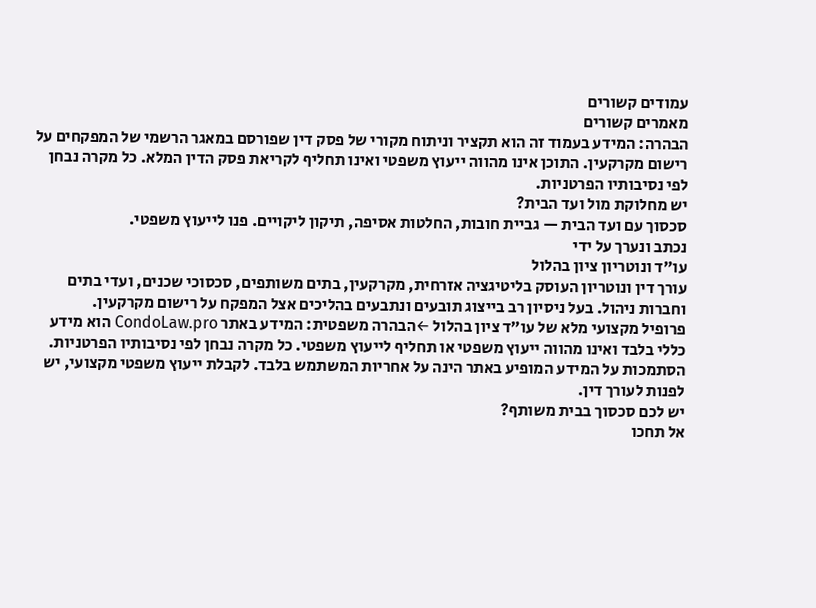עמודים קשורים
מאמרים קשורים
הבהרה: המידע בעמוד זה הוא תקציר וניתוח מקורי של פסק דין שפורסם במאגר הרשמי של המפקחים על רישום מקרקעין. התוכן אינו מהווה ייעוץ משפטי ואינו תחליף לקריאת פסק הדין המלא. כל מקרה נבחן לפי נסיבותיו הפרטניות.
יש מחלוקת מול ועד הבית?
סכסוך עם ועד הבית — גביית חובות, החלטות אסיפה, תיקון ליקויים. פנו לייעוץ משפטי.
נכתב ונערך על ידי
עו״ד ונוטריון ציון בהלול
עורך דין ונוטריון העוסק בליטיגציה אזרחית, מקרקעין, בתים משותפים, סכסוכי שכנים, ועדי בתים וחברות ניהול. בעל ניסיון רב בייצוג תובעים ונתבעים בהליכים אצל המפקח על רישום מקרקעין.
פרופיל מקצועי מלא של עו״ד ציון בהלול ←הבהרה משפטית: המידע באתר CondoLaw.pro הוא מידע כללי בלבד ואינו מהווה ייעוץ משפטי או תחליף לייעוץ משפטי. כל מקרה נבחן לפי נסיבותיו הפרטניות. הסתמכות על המידע המופיע באתר הינה על אחריות המשתמש בלבד. לקבלת ייעוץ משפטי מקצועי, יש לפנות לעורך דין.
יש לכם סכסוך בבית משותף?
אל תחכו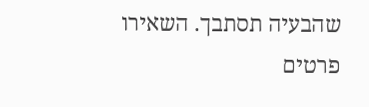שהבעיה תסתבך. השאירו פרטים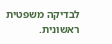לבדיקה משפטית ראשונית.